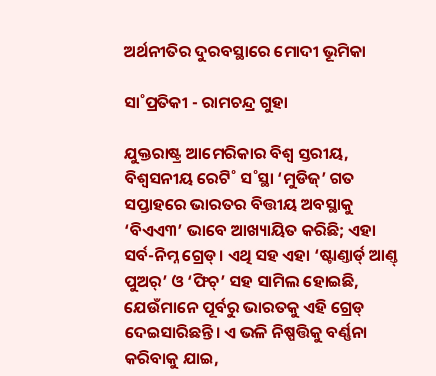ଅର୍ଥନୀତିର ଦୁରବସ୍ଥାରେ ମୋଦୀ ଭୂମିକା

ସା˚ପ୍ରତିକୀ - ରାମଚନ୍ଦ୍ର ଗୁହା

ଯୁକ୍ତରାଷ୍ଟ୍ର ଆମେରିକାର ବିଶ୍ବ ସ୍ତରୀୟ, ବିଶ୍ବସନୀୟ ରେଟି˚ ସ˚ସ୍ଥା ‘ମୁଡିଜ୍‌’ ଗତ ସପ୍ତାହରେ ଭାରତର ବିତ୍ତୀୟ ଅବସ୍ଥାକୁ ‘ବିଏଏ୩’ ଭାବେ ଆଖ୍ୟାୟିତ କରିଛି; ଏହା ସର୍ବ-ନିମ୍ନ ଗ୍ରେଡ୍‌। ଏଥି ସହ ଏହା ‘ଷ୍ଟାଣ୍ତାର୍ଡ‌୍‌ ଆଣ୍ତ୍‌ ପୁଅର‌୍‌’ ଓ ‘ଫିଚ୍‌’ ସହ ସାମିଲ ହୋଇଛି, ଯେଉଁମାନେ ପୂର୍ବରୁ ଭାରତକୁ ଏହି ଗ୍ରେଡ୍‌ ଦେଇସାରିଛନ୍ତି। ଏ ଭଳି ନିଷ୍ପତ୍ତିକୁ ବର୍ଣ୍ଣନା କରିବାକୁ ଯାଇ,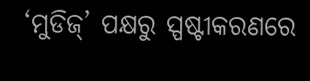‘ମୁଡିଜ୍‌’ ପକ୍ଷରୁ ସ୍ପଷ୍ଟୀକରଣରେ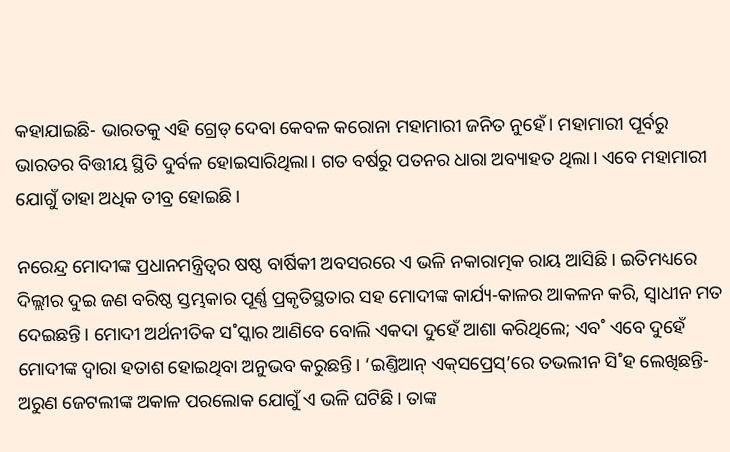କହାଯାଇଛି- ଭାରତକୁ ଏହି ଗ୍ରେଡ୍‌ ଦେବା କେବଳ କରୋନା ମହାମାରୀ ଜନିତ ନୁହେଁ। ମହାମାରୀ ପୂର୍ବରୁ ଭାରତର ବିତ୍ତୀୟ ସ୍ଥିତି ଦୁର୍ବଳ ହୋଇସାରିଥିଲା। ଗତ ବର୍ଷରୁ ପତନର ଧାରା ଅବ୍ୟାହତ ଥିଲା। ଏବେ ମହାମାରୀ ଯୋଗୁଁ ତାହା ଅଧିକ ତୀବ୍ର ହୋଇଛି।

ନରେନ୍ଦ୍ର ମୋଦୀଙ୍କ ପ୍ରଧାନମନ୍ତ୍ରିତ୍ବର ଷଷ୍ଠ ବାର୍ଷିକୀ ଅବସରରେ ଏ ଭଳି ନକାରାତ୍ମକ ରାୟ ଆସିଛି। ଇତିମଧ୍ୟରେ ଦିଲ୍ଲୀର ଦୁଇ ଜଣ ବରିଷ୍ଠ ସ୍ତମ୍ଭକାର ପୂର୍ଣ୍ଣ ପ୍ରକୃତିସ୍ଥତାର ସହ ମୋଦୀଙ୍କ କାର୍ଯ୍ୟ-କାଳର ଆକଳନ କରି, ସ୍ବାଧୀନ ମତ ଦେଇଛନ୍ତି। ମୋଦୀ ଅର୍ଥନୀତିକ ସ˚ସ୍କାର ଆଣିବେ ବୋଲି ଏକଦା ଦୁହେଁ ଆଶା କରିଥିଲେ; ଏବ˚ ଏବେ ଦୁହେଁ ମୋଦୀଙ୍କ ଦ୍ବାରା ହତାଶ ହୋଇଥିବା ଅନୁଭବ କରୁଛନ୍ତି। ‘ଇଣ୍ତିଆନ୍‌ ଏକ୍‌ସପ୍ରେସ୍‌’ରେ ତଭଲୀନ ସି˚ହ ଲେଖିଛନ୍ତି- ଅରୁଣ ଜେଟଲୀଙ୍କ ଅକାଳ ପରଲୋକ ଯୋଗୁଁ ଏ ଭଳି ଘଟିଛି। ତାଙ୍କ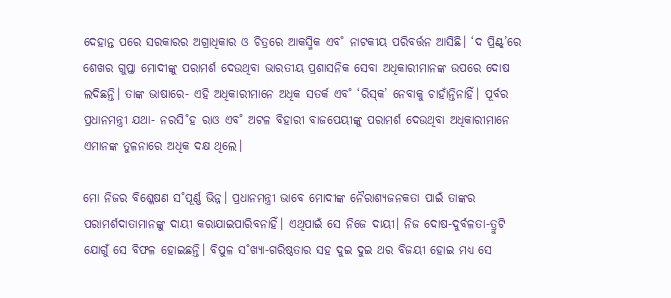ଦେହାନ୍ତ ପରେ ସରକାରର ଅଗ୍ରାଧିକାର ଓ ଚିତ୍ରରେ ଆକସ୍ମିକ ଏବ˚ ନାଟକୀୟ ପରିବର୍ତ୍ତନ ଆସିଛି। ‘ଦ ପ୍ରିଣ୍ଟ୍‌’ରେ ଶେଖର ଗୁପ୍ତା ମୋଦୀଙ୍କୁ ପରାମର୍ଶ ଦେଉଥିବା ଭାରତୀୟ ପ୍ରଶାସନିକ ସେବା ଅଧିକାରୀମାନଙ୍କ ଉପରେ ଦୋଷ ଲଦିଛନ୍ତି। ତାଙ୍କ ଭାଷାରେ- ଏହି ଅଧିକାରୀମାନେ ଅଧିକ ସତର୍କ ଏବ˚ ‘ରିସ୍‌କ’ ନେବାକୁ ଚାହାଁନ୍ତିନାହିଁ। ପୂର୍ବର ପ୍ରଧାନମନ୍ତ୍ରୀ ଯଥା- ନରସି˚ହ ରାଓ ଏବ˚ ଅଟଳ ବିହାରୀ ବାଜପେୟୀଙ୍କୁ ପରାମର୍ଶ ଦେଉଥିବା ଅଧିକାରୀମାନେ ଏମାନଙ୍କ ତୁଳନାରେ ଅଧିକ ଦକ୍ଷ ଥିଲେ।

ମୋ ନିଜର ବିଶ୍ଳେଷଣ ସ˚ପୂର୍ଣ୍ଣ ଭିନ୍ନ। ପ୍ରଧାନମନ୍ତ୍ରୀ ଭାବେ ମୋଦୀଙ୍କ ନୈରାଶ୍ୟଜନକତା ପାଇଁ ତାଙ୍କର ପରାମର୍ଶଦାତାମାନଙ୍କୁ ଦାୟୀ କରାଯାଇପାରିବନାହିଁ। ଏଥିପାଇଁ ସେ ନିଜେ ଦାୟୀ। ନିଜ ଦୋଷ-ଦୁର୍ବଳତା-ତ୍ରୁଟି ଯୋଗୁଁ ସେ ବିଫଳ ହୋଇଛନ୍ତି। ବିପୁଳ ସ˚ଖ୍ୟା-ଗରିଷ୍ଠତାର ସହ ଦୁଇ ଦୁଇ ଥର ବିଜୟୀ ହୋଇ ମଧ୍ୟ ସେ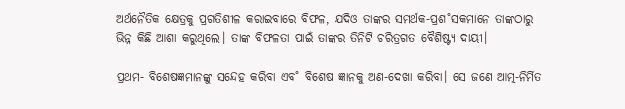ଅର୍ଥନୈତିକ କ୍ଷେତ୍ରକୁ ପ୍ରଗତିଶୀଳ କରାଇବାରେ ବିଫଳ, ଯଦିଓ ତାଙ୍କର ସମର୍ଥକ-ପ୍ରଶ˚ସକମାନେ ତାଙ୍କଠାରୁ ଭିନ୍ନ କିଛି ଆଶା କରୁଥିଲେ। ତାଙ୍କ ବିଫଳତା ପାଇଁ ତାଙ୍କର ତିନିଟି ଚରିତ୍ରଗତ ବୈଶିଷ୍ଟ୍ୟ ଦାୟୀ।

ପ୍ରଥମ- ବିଶେଷଜ୍ଞମାନଙ୍କୁ ସନ୍ଦେହ କରିବା ଏବ˚ ବିଶେଷ ଜ୍ଞାନକୁ ଅଣ-ଦେଖା କରିବା। ସେ ଜଣେ ଆତ୍ମ-ନିର୍ମିତ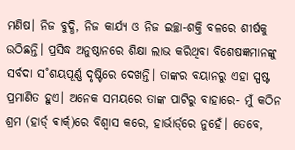ମଣିଷ। ନିଜ ବୁଦ୍ଧି, ନିଜ କାର୍ଯ୍ୟ ଓ ନିଜ ଇଚ୍ଛା-ଶକ୍ତି ବଳରେ ଶୀର୍ଷକୁ ଉଠିଛନ୍ତି। ପ୍ରସିଦ୍ଧ ଅନୁଷ୍ଠାନରେ ଶିକ୍ଷା ଲାଭ କରିଥିବା ବିଶେଷଜ୍ଞମାନଙ୍କୁ ସର୍ବଦା ସ˚ଶୟପୂର୍ଣ୍ଣ ଦୃଷ୍ଟିରେ ଦେଖନ୍ତି। ତାଙ୍କର ବୟାନରୁ ଏହା ସ୍ପଷ୍ଟ ପ୍ରମାଣିତ ହୁଏ। ଅନେକ ସମୟରେ ତାଙ୍କ ପାଟିରୁ ବାହାରେ- ମୁଁ କଠିନ ଶ୍ରମ (ହାର୍ଡ‌୍‌ ଵାର୍କ‌୍‌)ରେ ବିଶ୍ବାସ କରେ, ହାର୍ଭାର୍ଡ‌୍‌ରେ ନୁହେଁ। ତେବେ,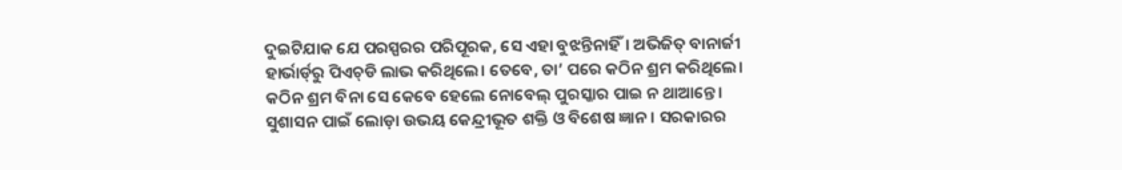ଦୁଇଟିଯାକ ଯେ ପରସ୍ପରର ପରିପୂରକ, ସେ ଏହା ବୁଝନ୍ତିନାହିଁ। ଅଭିଜିତ୍‌ ବାନାର୍ଜୀ ହାର୍ଭାର୍ଡ‌୍‌ରୁ ପିଏଚ୍‌ଡି ଲାଭ କରିଥିଲେ। ତେବେ, ତା’ ପରେ କଠିନ ଶ୍ରମ କରିଥିଲେ। କଠିନ ଶ୍ରମ ବିନା ସେ କେବେ ହେଲେ ନୋବେଲ୍‌ ପୁରସ୍କାର ପାଇ ନ ଥାଆନ୍ତେ। ସୁଶାସନ ପାଇଁ ଲୋଡ଼ା ଉଭୟ କେନ୍ଦ୍ରୀଭୂତ ଶକ୍ତି ଓ ବିଶେଷ ଜ୍ଞାନ। ସରକାରର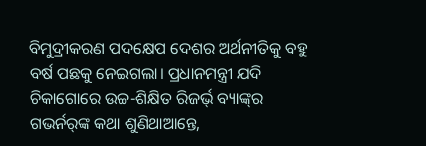ବିମୁଦ୍ରୀକରଣ ପଦକ୍ଷେପ ଦେଶର ଅର୍ଥନୀତିକୁ ବହୁ ବର୍ଷ ପଛକୁ ନେଇଗଲା। ପ୍ରଧାନମନ୍ତ୍ରୀ ଯଦି ଚିକାଗୋରେ ଉଚ୍ଚ-ଶିକ୍ଷିତ ରିଜର୍ଭ‌୍‌ ବ୍ୟାଙ୍କ୍‌ର ଗଭର୍ନର‌୍‌ଙ୍କ କଥା ଶୁଣିଥାଆନ୍ତେ,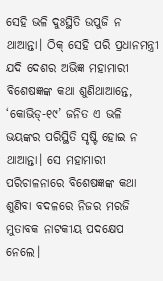ସେହି ଭଳି ଦୁଃସ୍ଥିତି ଉପୁଜି ନ ଥାଆନ୍ତା। ଠିକ୍‌ ସେହି ପରି ପ୍ରଧାନମନ୍ତ୍ରୀ ଯଦି ଦେଶର ଅଭିଜ୍ଞ ମହାମାରୀ ବିଶେଷଜ୍ଞଙ୍କ କଥା ଶୁଣିଥାଆନ୍ତେ, ‘କୋଭିଡ୍‌-୧୯’ ଜନିତ ଏ ଭଳି ଭୟଙ୍କର ପରିସ୍ଥିତି ସୃଷ୍ଟି ହୋଇ ନ ଥାଆନ୍ତା। ସେ ମହାମାରୀ ପରିଚାଳନାରେ ବିଶେଷଜ୍ଞଙ୍କ କଥା ଶୁଣିବା ବଦଳରେ ନିଜର ମରଜି ମୁତାବକ ନାଟକୀୟ ପଦକ୍ଷେପ ନେଲେ।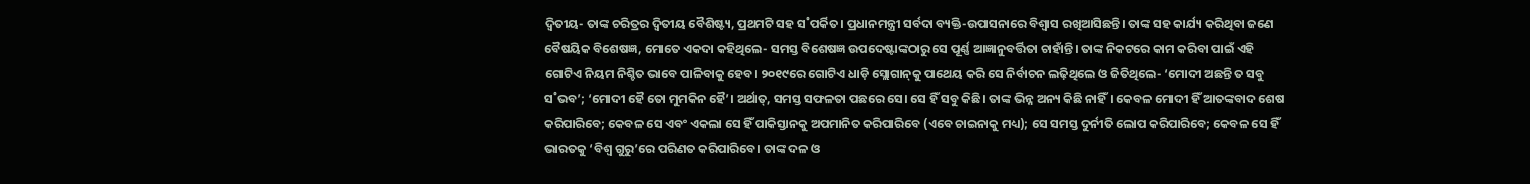ଦ୍ବିତୀୟ- ତାଙ୍କ ଚରିତ୍ରର ଦ୍ବିତୀୟ ବୈଶିଷ୍ଟ୍ୟ, ପ୍ରଥମଟି ସହ ସ˚ପର୍କିତ। ପ୍ରଧାନମନ୍ତ୍ରୀ ସର୍ବଦା ବ୍ୟକ୍ତି-ଉପାସନାରେ ବିଶ୍ବାସ ରଖିଆସିଛନ୍ତି। ତାଙ୍କ ସହ କାର୍ଯ୍ୟ କରିଥିବା ଜଣେ ବୈଷୟିକ ବିଶେଷଜ୍ଞ, ମୋତେ ଏକଦା କହିଥିଲେ- ସମସ୍ତ ବିଶେଷଜ୍ଞ ଉପଦେଷ୍ଟାଙ୍କଠାରୁ ସେ ପୂର୍ଣ୍ଣ ଆଜ୍ଞାନୁବର୍ତ୍ତିତା ଚାହାଁନ୍ତି। ତାଙ୍କ ନିକଟରେ କାମ କରିବା ପାଇଁ ଏହି ଗୋଟିଏ ନିୟମ ନିଶ୍ଚିତ ଭାବେ ପାଳିବାକୁ ହେବ। ୨୦୧୯ରେ ଗୋଟିଏ ଧାଡ଼ି ସ୍ଲୋଗାନ୍‌କୁ ପାଥେୟ କରି ସେ ନିର୍ବାଚନ ଲଢ଼ିଥିଲେ ଓ ଜିତିଥିଲେ- ‘ମୋଦୀ ଅଛନ୍ତି ତ ସବୁ ସ˚ଭବ’; ‘ମୋଦୀ ହୈ ତୋ ମୁମକିନ ହୈ’। ଅର୍ଥାତ୍‌, ସମସ୍ତ ସଫଳତା ପଛରେ ସେ। ସେ ହିଁ ସବୁ କିଛି। ତାଙ୍କ ଭିନ୍ନ ଅନ୍ୟ କିଛି ନାହିଁ। କେବଳ ମୋଦୀ ହିଁ ଆତଙ୍କବାଦ ଶେଷ କରିପାରିବେ; କେବଳ ସେ ଏବଂ ଏକଲା ସେ ହିଁ ପାକିସ୍ତାନକୁ ଅପମାନିତ କରିପାରିବେ (ଏବେ ଚାଇନାକୁ ମଧ୍ୟ); ସେ ସମସ୍ତ ଦୁର୍ନୀତି ଲୋପ କରିପାରିବେ; କେବଳ ସେ ହିଁ ଭାରତକୁ ‘ବିଶ୍ବ ଗୁରୁ’ରେ ପରିଣତ କରିପାରିବେ। ତାଙ୍କ ଦଳ ଓ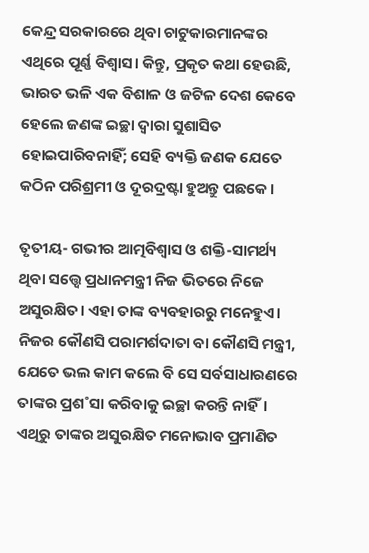କେନ୍ଦ୍ର ସରକାରରେ ଥିବା ଚାଟୁକାରମାନଙ୍କର ଏଥିରେ ପୂର୍ଣ୍ଣ ବିଶ୍ବାସ। କିନ୍ତୁ, ପ୍ରକୃତ କଥା ହେଉଛି, ଭାରତ ଭଳି ଏକ ବିଶାଳ ଓ ଜଟିଳ ଦେଶ କେବେ ହେଲେ ଜଣଙ୍କ ଇଚ୍ଛା ଦ୍ବାରା ସୁଶାସିତ ହୋଇପାରିବନାହିଁ; ସେହି ବ୍ୟକ୍ତି ଜଣକ ଯେତେ କଠିନ ପରିଶ୍ରମୀ ଓ ଦୂରଦ୍ରଷ୍ଟା ହୁଅନ୍ତୁ ପଛକେ।

ତୃତୀୟ- ଗଭୀର ଆତ୍ମବିଶ୍ବାସ ଓ ଶକ୍ତି-ସାମର୍ଥ୍ୟ ଥିବା ସତ୍ତ୍ବେ ପ୍ରଧାନମନ୍ତ୍ରୀ ନିଜ ଭିତରେ ନିଜେ ଅସୁରକ୍ଷିତ। ଏହା ତାଙ୍କ ବ୍ୟବହାରରୁ ମନେହୁଏ। ନିଜର କୌଣସି ପରାମର୍ଶଦାତା ବା କୌଣସି ମନ୍ତ୍ରୀ, ଯେତେ ଭଲ କାମ କଲେ ବି ସେ ସର୍ବସାଧାରଣରେ ତାଙ୍କର ପ୍ରଶ˚ସା କରିବାକୁ ଇଚ୍ଛା କରନ୍ତି ନାହିଁ। ଏଥିରୁ ତାଙ୍କର ଅସୁରକ୍ଷିତ ମନୋଭାବ ପ୍ରମାଣିତ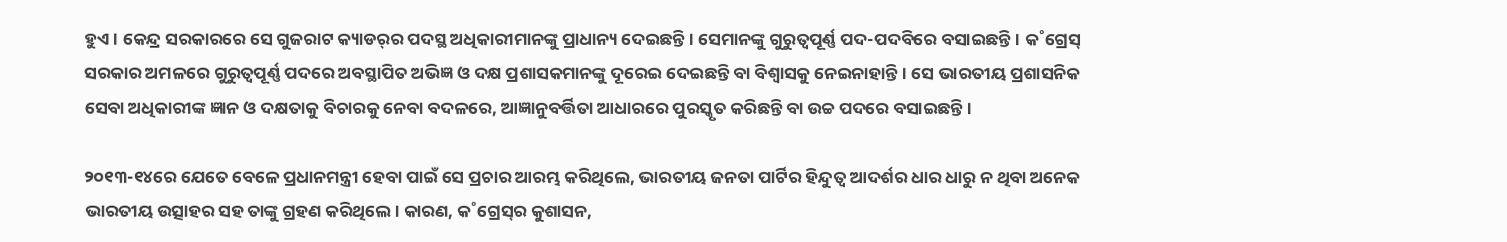ହୁଏ। କେନ୍ଦ୍ର ସରକାରରେ ସେ ଗୁଜରାଟ କ୍ୟାଡର‌୍‌ର ପଦସ୍ଥ ଅଧିକାରୀମାନଙ୍କୁ ପ୍ରାଧାନ୍ୟ ଦେଇଛନ୍ତି। ସେମାନଙ୍କୁ ଗୁରୁତ୍ବପୂର୍ଣ୍ଣ ପଦ-ପଦବିରେ ବସାଇଛନ୍ତି। କ˚ଗ୍ରେସ୍‌ ସରକାର ଅମଳରେ ଗୁରୁତ୍ବପୂର୍ଣ୍ଣ ପଦରେ ଅବସ୍ଥାପିତ ଅଭିଜ୍ଞ ଓ ଦକ୍ଷ ପ୍ରଶାସକମାନଙ୍କୁ ଦୂରେଇ ଦେଇଛନ୍ତି ବା ବିଶ୍ବାସକୁ ନେଇନାହାନ୍ତି। ସେ ଭାରତୀୟ ପ୍ରଶାସନିକ ସେବା ଅଧିକାରୀଙ୍କ ଜ୍ଞାନ ଓ ଦକ୍ଷତାକୁ ବିଚାରକୁ ନେବା ବଦଳରେ, ଆଜ୍ଞାନୁବର୍ତ୍ତିତା ଆଧାରରେ ପୁରସ୍କୃତ କରିଛନ୍ତି ବା ଉଚ୍ଚ ପଦରେ ବସାଇଛନ୍ତି।

୨୦୧୩-୧୪ରେ ଯେତେ ବେଳେ ପ୍ରଧାନମନ୍ତ୍ରୀ ହେବା ପାଇଁ ସେ ପ୍ରଚାର ଆରମ୍ଭ କରିଥିଲେ, ଭାରତୀୟ ଜନତା ପାର୍ଟିର ହିନ୍ଦୁତ୍ବ ଆଦର୍ଶର ଧାର ଧାରୁ ନ ଥିବା ଅନେକ ଭାରତୀୟ ଉତ୍ସାହର ସହ ତାଙ୍କୁ ଗ୍ରହଣ କରିଥିଲେ। କାରଣ, କ˚ଗ୍ରେସ୍‌ର କୁଶାସନ,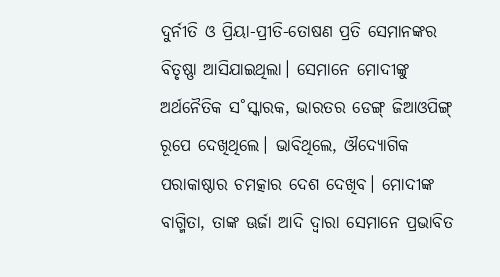ଦୁର୍ନୀତି ଓ ପ୍ରିୟା-ପ୍ରୀତି-ତୋଷଣ ପ୍ରତି ସେମାନଙ୍କର ବିତୃଷ୍ଣା ଆସିଯାଇଥିଲା। ସେମାନେ ମୋଦୀଙ୍କୁ ଅର୍ଥନୈତିକ ସ˚ସ୍କାରକ, ଭାରତର ଡେଙ୍ଗ୍‌ ଜିଆଓପିଙ୍ଗ୍‌ ରୂପେ ଦେଖିଥିଲେ। ଭାବିଥିଲେ, ଔଦ୍ୟୋଗିକ ପରାକାଷ୍ଠାର ଚମତ୍କାର ଦେଶ ଦେଖିବ। ମୋଦୀଙ୍କ ବାଗ୍ମିତା, ତାଙ୍କ ଊର୍ଜା ଆଦି ଦ୍ବାରା ସେମାନେ ପ୍ରଭାବିତ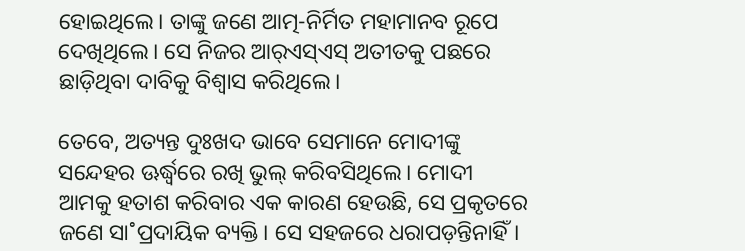ହୋଇଥିଲେ। ତାଙ୍କୁ ଜଣେ ଆତ୍ମ-ନିର୍ମିତ ମହାମାନବ ରୂପେ ଦେଖିଥିଲେ। ସେ ନିଜର ଆର‌୍‌ଏସ୍‌ଏସ୍‌ ଅତୀତକୁ ପଛରେ ଛାଡ଼ିଥିବା ଦାବିକୁ ବିଶ୍ବାସ କରିଥିଲେ।

ତେବେ, ଅତ୍ୟନ୍ତ ଦୁଃଖଦ ଭାବେ ସେମାନେ ମୋଦୀଙ୍କୁ ସନ୍ଦେହର ଊର୍ଦ୍ଧ୍ବରେ ରଖି ଭୁଲ୍‌ କରିବସିଥିଲେ। ମୋଦୀ ଆମକୁ ହତାଶ କରିବାର ଏକ କାରଣ ହେଉଛି, ସେ ପ୍ରକୃତରେ ଜଣେ ସା˚ପ୍ରଦାୟିକ ବ୍ୟକ୍ତି। ସେ ସହଜରେ ଧରାପଡ଼ନ୍ତିନାହିଁ।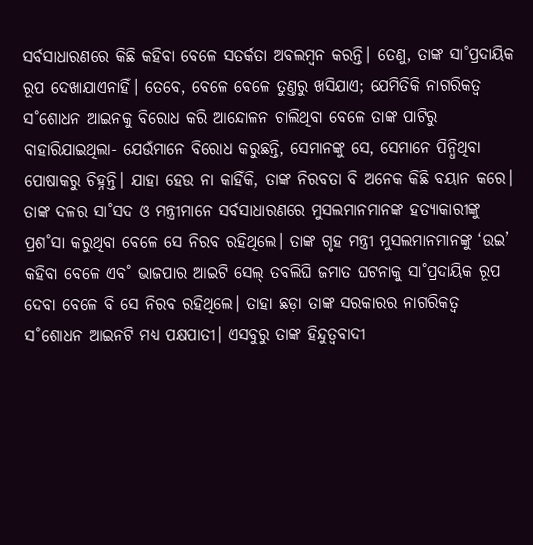ସର୍ବସାଧାରଣରେ କିଛି କହିବା ବେଳେ ସତର୍କତା ଅବଲମ୍ବନ କରନ୍ତି। ତେଣୁ, ତାଙ୍କ ସା˚ପ୍ରଦାୟିକ ରୂପ ଦେଖାଯାଏନାହିଁ। ତେବେ, ବେଳେ ବେଳେ ତୁଣ୍ତରୁ ଖସିଯାଏ; ଯେମିତିକି ନାଗରିକତ୍ବ ସ˚ଶୋଧନ ଆଇନକୁ ବିରୋଧ କରି ଆନ୍ଦୋଳନ ଚାଲିଥିବା ବେଳେ ତାଙ୍କ ପାଟିରୁ ବାହାରିଯାଇଥିଲା- ଯେଉଁମାନେ ବିରୋଧ କରୁଛନ୍ତି, ସେମାନଙ୍କୁ ସେ, ସେମାନେ ପିନ୍ଧିଥିବା ପୋଷାକରୁ ଚିହ୍ନନ୍ତି। ଯାହା ହେଉ ନା କାହିଁକି, ତାଙ୍କ ନିରବତା ବି ଅନେକ କିଛି ବୟାନ କରେ। ତାଙ୍କ ଦଳର ସା˚ସଦ ଓ ମନ୍ତ୍ରୀମାନେ ସର୍ବସାଧାରଣରେ ମୁସଲମାନମାନଙ୍କ ହତ୍ୟାକାରୀଙ୍କୁ ପ୍ରଶ˚ସା କରୁଥିବା ବେଳେ ସେ ନିରବ ରହିଥିଲେ। ତାଙ୍କ ଗୃହ ମନ୍ତ୍ରୀ ମୁସଲମାନମାନଙ୍କୁ ‘ଉଇ’ କହିବା ବେଳେ ଏବ˚ ଭାଜପାର ଆଇଟି ସେଲ୍‌ ତବଲିଘି ଜମାତ ଘଟନାକୁ ସା˚ପ୍ରଦାୟିକ ରୂପ ଦେବା ବେଳେ ବି ସେ ନିରବ ରହିଥିଲେ। ତାହା ଛଡ଼ା ତାଙ୍କ ସରକାରର ନାଗରିକତ୍ବ ସ˚ଶୋଧନ ଆଇନଟି ମଧ୍ୟ ପକ୍ଷପାତୀ। ଏସବୁରୁ ତାଙ୍କ ହିନ୍ଦୁତ୍ବବାଦୀ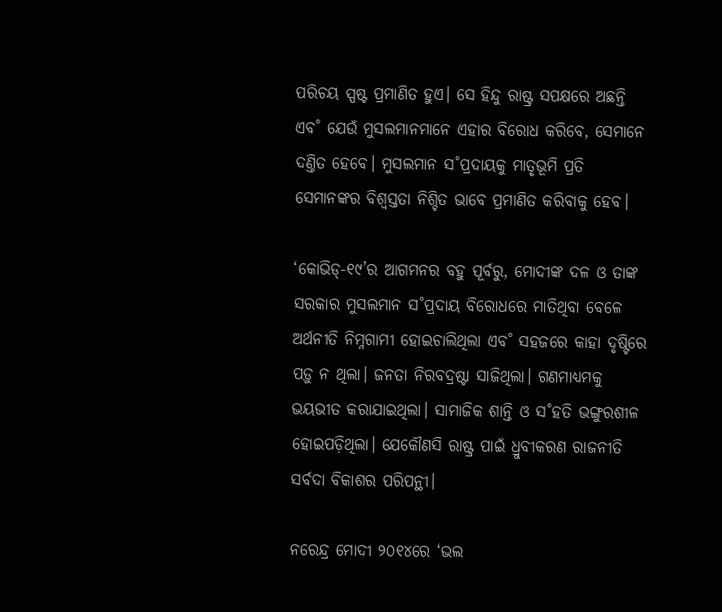ପରିଚୟ ସ୍ପଷ୍ଟ ପ୍ରମାଣିତ ହୁଏ। ସେ ହିନ୍ଦୁ ରାଷ୍ଟ୍ର ସପକ୍ଷରେ ଅଛନ୍ତି ଏବ˚ ଯେଉଁ ମୁସଲମାନମାନେ ଏହାର ବିରୋଧ କରିବେ, ସେମାନେ ଦଣ୍ତିତ ହେବେ। ମୁସଲମାନ ସ˚ପ୍ରଦାୟକୁ ମାତୃଭୂମି ପ୍ରତି ସେମାନଙ୍କର ବିଶ୍ବସ୍ତତା ନିଶ୍ଚିତ ଭାବେ ପ୍ରମାଣିତ କରିବାକୁ ହେବ।

‘କୋଭିଡ୍‌-୧୯’ର ଆଗମନର ବହୁ ପୂର୍ବରୁ, ମୋଦୀଙ୍କ ଦଳ ଓ ତାଙ୍କ ସରକାର ମୁସଲମାନ ସ˚ପ୍ରଦାୟ ବିରୋଧରେ ମାତିଥିବା ବେଳେ ଅର୍ଥନୀତି ନିମ୍ନଗାମୀ ହୋଇଚାଲିଥିଲା ଏବ˚ ସହଜରେ କାହା ଦୃଷ୍ଟିରେ ପଡ଼ୁ ନ ଥିଲା। ଜନତା ନିରବଦ୍ରଷ୍ଟା ସାଜିଥିଲା। ଗଣମାଧ୍ୟମକୁ ଭୟଭୀତ କରାଯାଇଥିଲା। ସାମାଜିକ ଶାନ୍ତି ଓ ସ˚ହତି ଭଙ୍ଗୁରଶୀଳ ହୋଇପଡ଼ିଥିଲା। ଯେକୌଣସି ରାଷ୍ଟ୍ର ପାଇଁ ଧ୍ରୁବୀକରଣ ରାଜନୀତି ସର୍ବଦା ବିକାଶର ପରିପନ୍ଥୀ।

ନରେନ୍ଦ୍ର ମୋଦୀ ୨୦୧୪ରେ ‘ଭଲ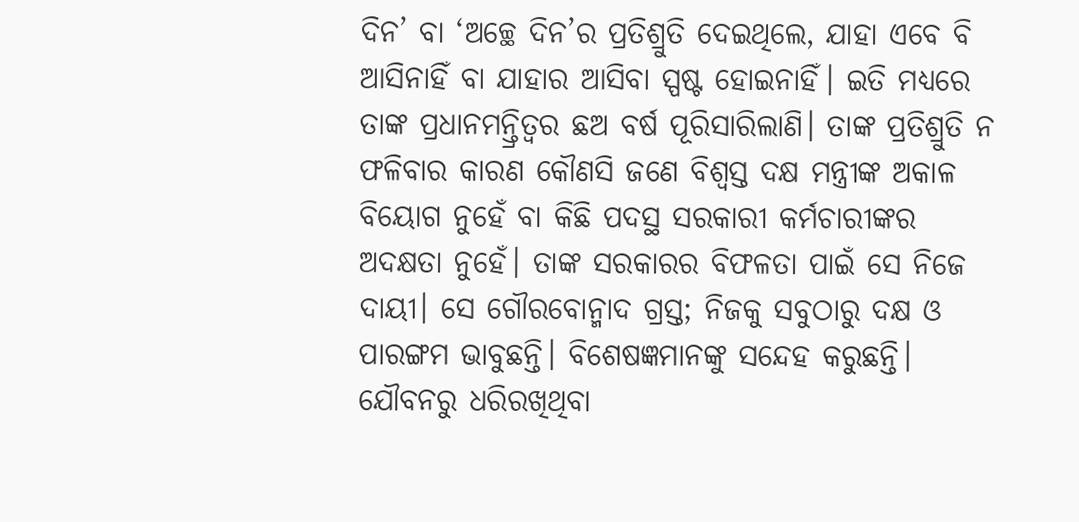ଦିନ’ ବା ‘ଅଚ୍ଛେ ଦିନ’ର ପ୍ରତିଶ୍ରୁତି ଦେଇଥିଲେ, ଯାହା ଏବେ ବି ଆସିନାହିଁ ବା ଯାହାର ଆସିବା ସ୍ପଷ୍ଟ ହୋଇନାହିଁ। ଇତି ମଧ୍ୟରେ ତାଙ୍କ ପ୍ରଧାନମନ୍ତ୍ରିତ୍ବର ଛଅ ବର୍ଷ ପୂରିସାରିଲାଣି। ତାଙ୍କ ପ୍ରତିଶ୍ରୁତି ନ ଫଳିବାର କାରଣ କୌଣସି ଜଣେ ବିଶ୍ବସ୍ତ ଦକ୍ଷ ମନ୍ତ୍ରୀଙ୍କ ଅକାଳ ବିୟୋଗ ନୁହେଁ ବା କିଛି ପଦସ୍ଥ ସରକାରୀ କର୍ମଚାରୀଙ୍କର ଅଦକ୍ଷତା ନୁହେଁ। ତାଙ୍କ ସରକାରର ବିଫଳତା ପାଇଁ ସେ ନିଜେ ଦାୟୀ। ସେ ଗୌରବୋନ୍ମାଦ ଗ୍ରସ୍ତ; ନିଜକୁ ସବୁଠାରୁ ଦକ୍ଷ ଓ ପାରଙ୍ଗମ ଭାବୁଛନ୍ତି। ବିଶେଷଜ୍ଞମାନଙ୍କୁ ସନ୍ଦେହ କରୁଛନ୍ତି। ଯୌବନରୁ ଧରିରଖିଥିବା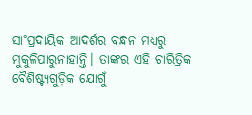ସା˚ପ୍ରଦାୟିକ ଆଦର୍ଶର ବନ୍ଧନ ମଧ୍ୟରୁ ମୁକୁଳିପାରୁନାହାନ୍ତି। ତାଙ୍କର ଏହି ଚାରିତ୍ରିକ ବୈଶିଷ୍ଟ୍ୟଗୁଡ଼ିକ ଯୋଗୁଁ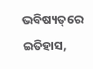ଭବିଷ୍ୟତ୍‌ରେ ଇତିହାସ,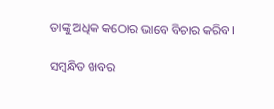ତାଙ୍କୁ ଅଧିକ କଠୋର ଭାବେ ବିଚାର କରିବ।

ସମ୍ବନ୍ଧିତ ଖବର